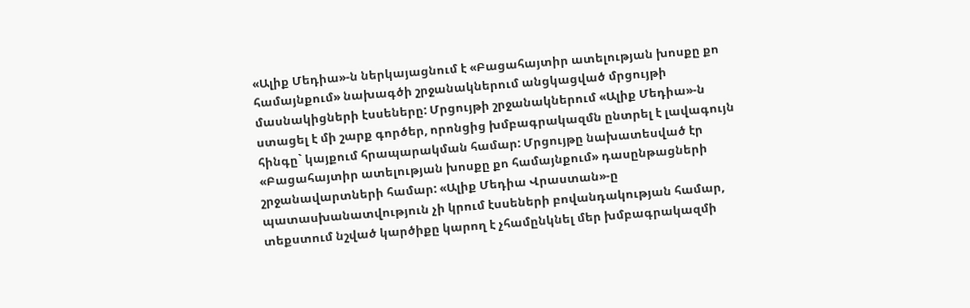«Ալիք Մեդիա»-ն ներկայացնում է «Բացահայտիր ատելության խոսքը քո համայնքում» նախագծի շրջանակներում անցկացված մրցույթի մասնակիցների էսսեները: Մրցույթի շրջանակներում «Ալիք Մեդիա»-ն ստացել է մի շարք գործեր, որոնցից խմբագրակազմն ընտրել է լավագույն հինգը` կայքում հրապարակման համար: Մրցույթը նախատեսված էր «Բացահայտիր ատելության խոսքը քո համայնքում» դասընթացների շրջանավարտների համար: «Ալիք Մեդիա Վրաստան»-ը պատասխանատվություն չի կրում էսսեների բովանդակության համար, տեքստում նշված կարծիքը կարող է չհամընկնել մեր խմբագրակազմի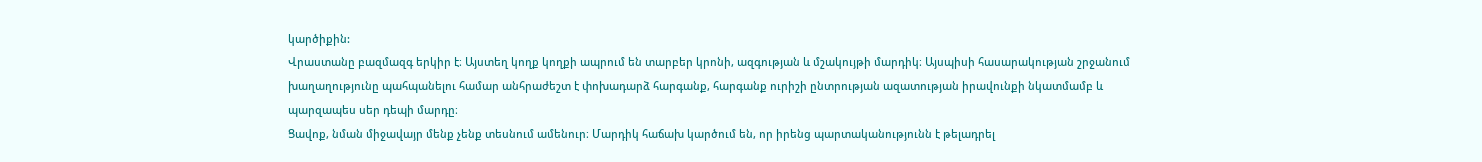կարծիքին:
Վրաստանը բազմազգ երկիր է։ Այստեղ կողք կողքի ապրում են տարբեր կրոնի, ազգության և մշակույթի մարդիկ։ Այսպիսի հասարակության շրջանում խաղաղությունը պահպանելու համար անհրաժեշտ է փոխադարձ հարգանք, հարգանք ուրիշի ընտրության ազատության իրավունքի նկատմամբ և պարզապես սեր դեպի մարդը։
Ցավոք, նման միջավայր մենք չենք տեսնում ամենուր։ Մարդիկ հաճախ կարծում են, որ իրենց պարտականությունն է թելադրել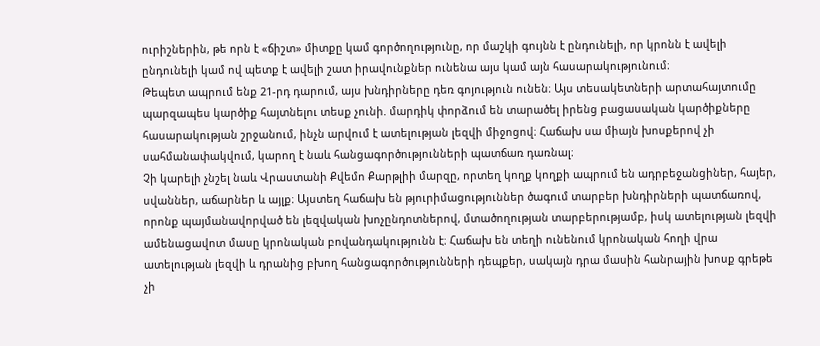ուրիշներին, թե որն է «ճիշտ» միտքը կամ գործողությունը, որ մաշկի գույնն է ընդունելի, որ կրոնն է ավելի ընդունելի կամ ով պետք է ավելի շատ իրավունքներ ունենա այս կամ այն հասարակությունում։
Թեպետ ապրում ենք 21-րդ դարում, այս խնդիրները դեռ գոյություն ունեն։ Այս տեսակետների արտահայտումը պարզապես կարծիք հայտնելու տեսք չունի. մարդիկ փորձում են տարածել իրենց բացասական կարծիքները հասարակության շրջանում, ինչն արվում է ատելության լեզվի միջոցով։ Հաճախ սա միայն խոսքերով չի սահմանափակվում, կարող է նաև հանցագործությունների պատճառ դառնալ։
Չի կարելի չնշել նաև Վրաստանի Քվեմո Քարթլիի մարզը, որտեղ կողք կողքի ապրում են ադրբեջանցիներ, հայեր, սվաններ, աճարներ և այլք։ Այստեղ հաճախ են թյուրիմացություններ ծագում տարբեր խնդիրների պատճառով, որոնք պայմանավորված են լեզվական խոչընդոտներով, մտածողության տարբերությամբ, իսկ ատելության լեզվի ամենացավոտ մասը կրոնական բովանդակությունն է։ Հաճախ են տեղի ունենում կրոնական հողի վրա ատելության լեզվի և դրանից բխող հանցագործությունների դեպքեր, սակայն դրա մասին հանրային խոսք գրեթե չի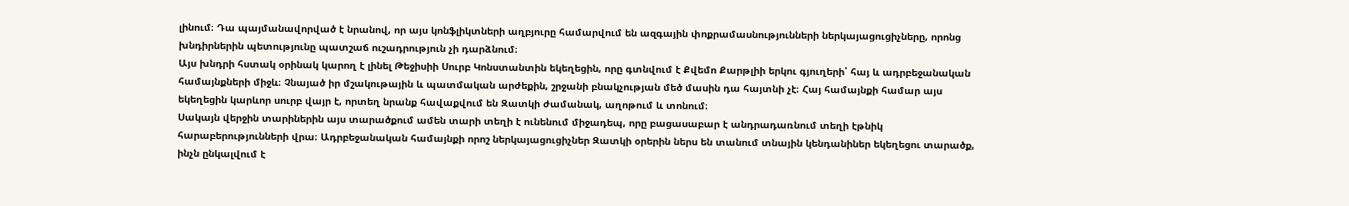լինում։ Դա պայմանավորված է նրանով, որ այս կոնֆլիկտների աղբյուրը համարվում են ազգային փոքրամասնությունների ներկայացուցիչները, որոնց խնդիրներին պետությունը պատշաճ ուշադրություն չի դարձնում։
Այս խնդրի հստակ օրինակ կարող է լինել Թեջիսիի Սուրբ Կոնստանտին եկեղեցին, որը գտնվում է Քվեմո Քարթլիի երկու գյուղերի՝ հայ և ադրբեջանական համայնքների միջև։ Չնայած իր մշակութային և պատմական արժեքին, շրջանի բնակչության մեծ մասին դա հայտնի չէ։ Հայ համայնքի համար այս եկեղեցին կարևոր սուրբ վայր է, որտեղ նրանք հավաքվում են Զատկի ժամանակ, աղոթում և տոնում։
Սակայն վերջին տարիներին այս տարածքում ամեն տարի տեղի է ունենում միջադեպ, որը բացասաբար է անդրադառնում տեղի էթնիկ հարաբերությունների վրա։ Ադրբեջանական համայնքի որոշ ներկայացուցիչներ Զատկի օրերին ներս են տանում տնային կենդանիներ եկեղեցու տարածք, ինչն ընկալվում է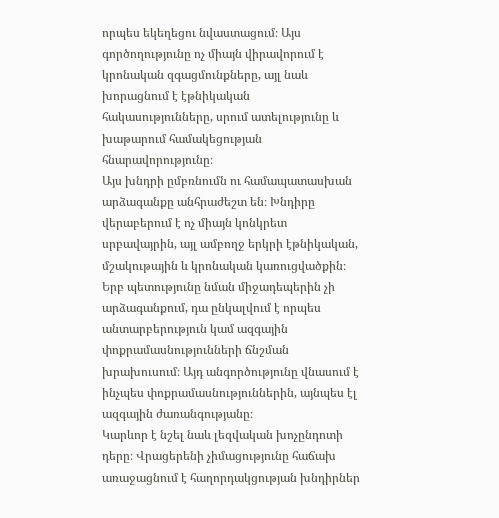որպես եկեղեցու նվաստացում։ Այս գործողությունը ոչ միայն վիրավորում է կրոնական զգացմունքները, այլ նաև խորացնում է էթնիկական հակասությունները, սրում ատելությունը և խաթարում համակեցության հնարավորությունը։
Այս խնդրի ըմբռնումն ու համապատասխան արձագանքը անհրաժեշտ են։ Խնդիրը վերաբերում է ոչ միայն կոնկրետ սրբավայրին, այլ ամբողջ երկրի էթնիկական, մշակութային և կրոնական կառուցվածքին։ Երբ պետությունը նման միջադեպերին չի արձագանքում, դա ընկալվում է որպես անտարբերություն կամ ազգային փոքրամասնությունների ճնշման խրախուսում։ Այդ անգործությունը վնասում է ինչպես փոքրամասնություններին, այնպես էլ ազգային ժառանգությանը։
Կարևոր է նշել նաև լեզվական խոչընդոտի դերը։ Վրացերենի չիմացությունը հաճախ առաջացնում է հաղորդակցության խնդիրներ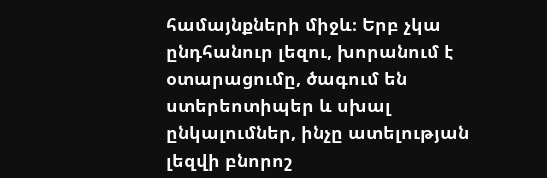համայնքների միջև։ Երբ չկա ընդհանուր լեզու, խորանում է օտարացումը, ծագում են ստերեոտիպեր և սխալ ընկալումներ, ինչը ատելության լեզվի բնորոշ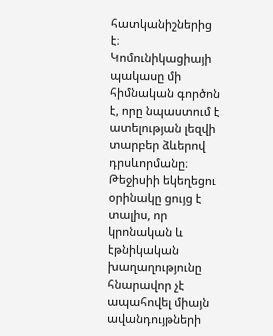հատկանիշներից է։ Կոմունիկացիայի պակասը մի հիմնական գործոն է, որը նպաստում է ատելության լեզվի տարբեր ձևերով դրսևորմանը։
Թեջիսիի եկեղեցու օրինակը ցույց է տալիս, որ կրոնական և էթնիկական խաղաղությունը հնարավոր չէ ապահովել միայն ավանդույթների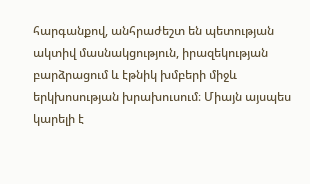հարգանքով, անհրաժեշտ են պետության ակտիվ մասնակցություն, իրազեկության բարձրացում և էթնիկ խմբերի միջև երկխոսության խրախուսում։ Միայն այսպես կարելի է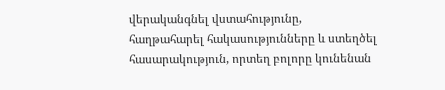վերականգնել վստահությունը, հաղթահարել հակասությունները և ստեղծել հասարակություն, որտեղ բոլորը կունենան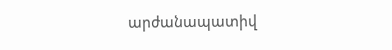արժանապատիվ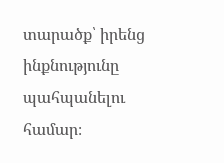տարածք՝ իրենց ինքնությունը պահպանելու համար։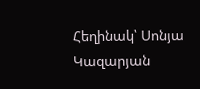Հեղինակ՝ Սոնյա Կազարյան